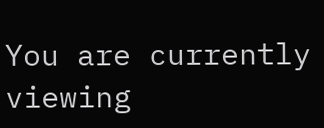You are currently viewing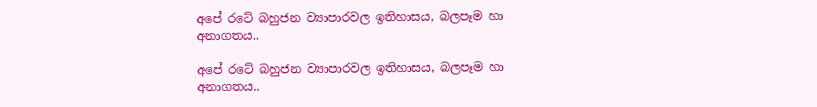අපේ රටේ බහුජන ව්‍යාපාරවල ඉතිහාසය, බලපෑම හා අනාගතය..

අපේ රටේ බහුජන ව්‍යාපාරවල ඉතිහාසය, බලපෑම හා අනාගතය..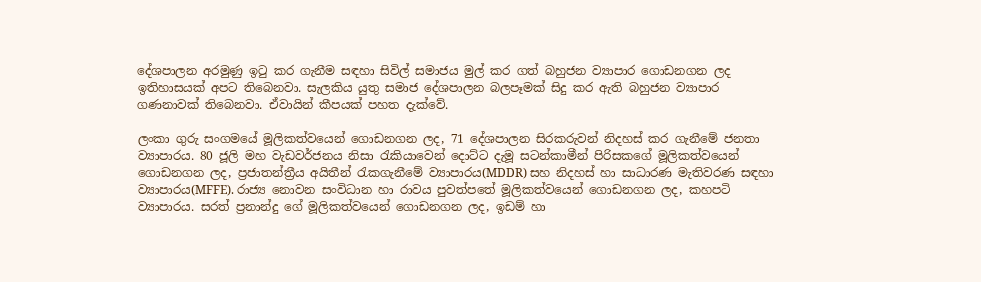දේශපාලන අරමුණු ඉටු කර ගැනීම සඳහා සිවිල් සමාජය මුල් කර ගත් බහුජන ව්‍යාපාර ගොඩනගන ලද ඉතිහාසයක් අපට තිබෙනවා. සැලකිය යුතු සමාජ දේශපාලන බලපෑමක් සිදු කර ඇති බහුජන ව්‍යාපාර ගණනාවක් තිබෙනවා. ඒවායින් කීපයක් පහත දැක්වේ.

ලංකා ගුරු සංගමයේ මූලිකත්වයෙන් ගොඩනගන ලද, 71 දේශපාලන සිරකරුවන් නිදහස් කර ගැනීමේ ජනතා ව්‍යාපාරය. 80 ජූලි මහ වැඩවර්ජනය නිසා රැකියාවෙන් දොට්ට දැමූ සටන්කාමීන් පිරිසකගේ මූලිකත්වයෙන් ගොඩනගන ලද, ප්‍රජාතන්ත්‍රීය අයිතීන් රැකගැනීමේ ව්‍යාපාරය(MDDR) සහ නිදහස් හා සාධාරණ මැතිවරණ සඳහා ව්‍යාපාරය(MFFE). රාජ්‍ය නොවන සංවිධාන හා රාවය පුවත්පතේ මූලිකත්වයෙන් ගොඩනගන ලද, කහපටි ව්‍යාපාරය. සරත් ප්‍රනාන්දු ගේ මූලිකත්වයෙන් ගොඩනගන ලද, ඉඩම් හා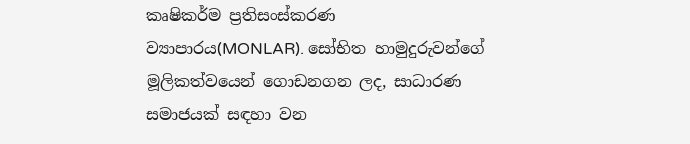කෘෂිකර්ම ප්‍රතිසංස්කරණ ව්‍යාපාරය(MONLAR). සෝභිත හාමුදුරුවන්ගේ මූලිකත්වයෙන් ගොඩනගන ලද, සාධාරණ සමාජයක් සඳහා වන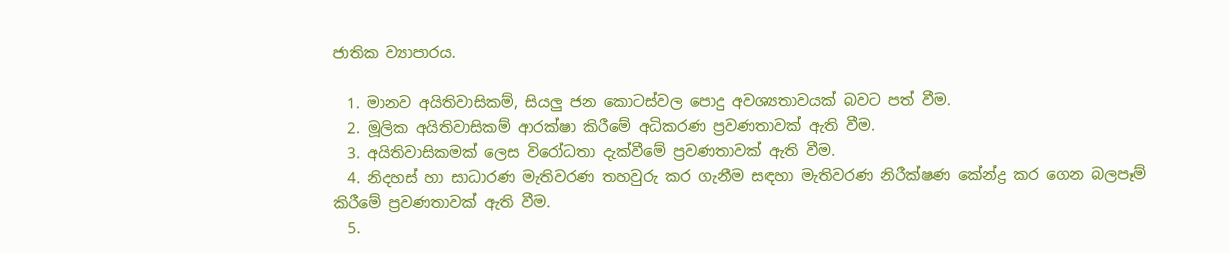ජාතික ව්‍යාපාරය.

  1. මානව අයිතිවාසිකම්, සියලු ජන කොටස්වල පොදු අවශ්‍යතාවයක් බවට පත් වීම.
  2. මූලික අයිතිවාසිකම් ආරක්ෂා කිරීමේ අධිකරණ ප්‍රවණතාවක් ඇති වීම.
  3. අයිතිවාසිකමක් ලෙස විරෝධතා දැක්වීමේ ප්‍රවණතාවක් ඇති වීම.
  4. නිදහස් හා සාධාරණ මැතිවරණ තහවුරු කර ගැනීම සඳහා මැතිවරණ නිරීක්ෂණ කේන්ද්‍ර කර ගෙන බලපෑම් කිරීමේ ප්‍රවණතාවක් ඇති වීම.
  5.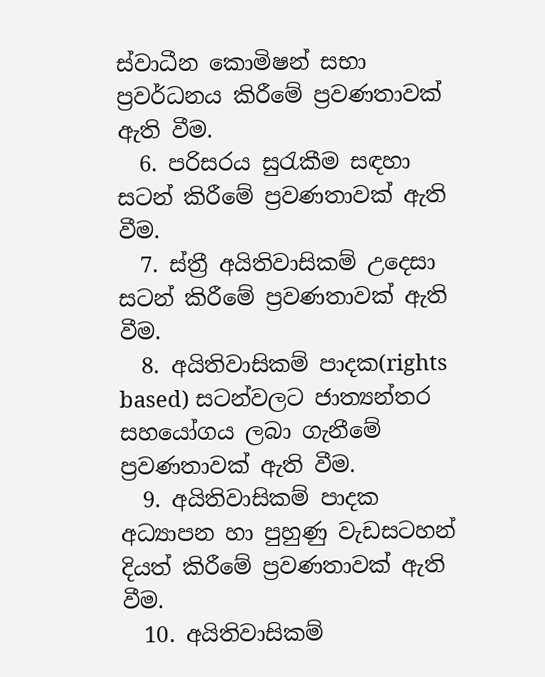ස්වාධීන කොමිෂන් සභා ප්‍රවර්ධනය කිරීමේ ප්‍රවණතාවක් ඇති වීම.
  6. පරිසරය සුරැකීම සඳහා සටන් කිරීමේ ප්‍රවණතාවක් ඇති වීම.
  7. ස්ත්‍රී අයිතිවාසිකම් උදෙසා සටන් කිරීමේ ප්‍රවණතාවක් ඇති වීම.
  8. අයිතිවාසිකම් පාදක(rights based) සටන්වලට ජාත්‍යන්තර සහයෝගය ලබා ගැනීමේ ප්‍රවණතාවක් ඇති වීම.
  9. අයිතිවාසිකම් පාදක අධ්‍යාපන හා පුහුණු වැඩසටහන් දියත් කිරීමේ ප්‍රවණතාවක් ඇති වීම.
  10. අයිතිවාසිකම්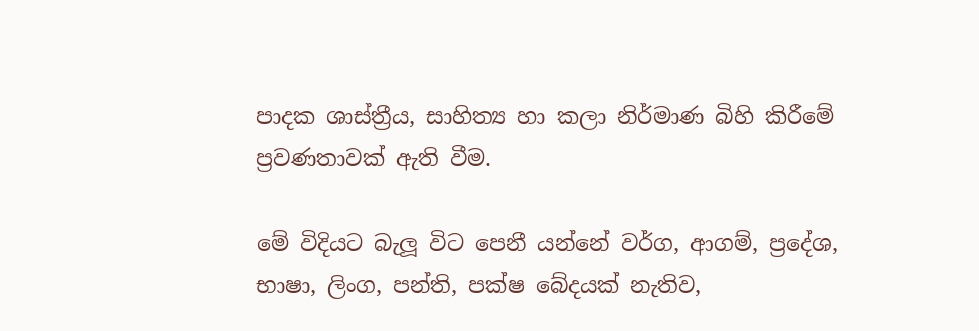පාදක ශාස්ත්‍රීය, සාහිත්‍ය හා කලා නිර්මාණ බිහි කිරීමේ ප්‍රවණතාවක් ඇති වීම.

මේ විදියට බැලූ විට පෙනී යන්නේ වර්ග, ආගම්, ප්‍රදේශ, භාෂා, ලිංග, පන්ති, පක්ෂ බේදයක් නැතිව,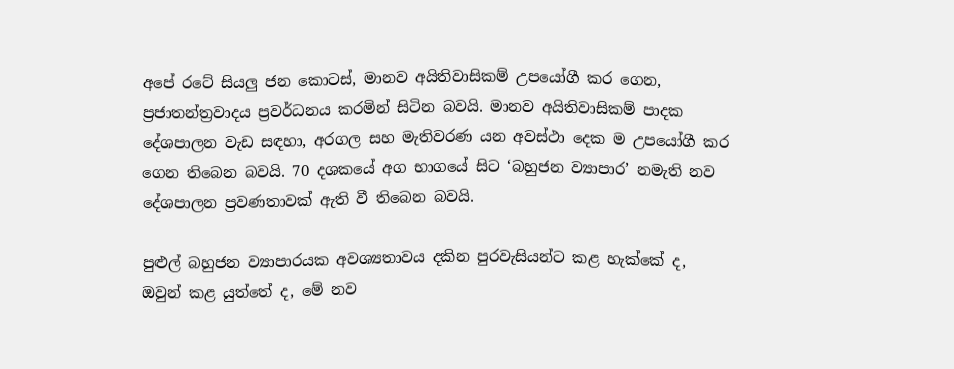අපේ රටේ සියලු ජන කොටස්, මානව අයිතිවාසිකම් උපයෝගී කර ගෙන, ප්‍රජාතන්ත්‍රවාදය ප්‍රවර්ධනය කරමින් සිටින බවයි. මානව අයිතිවාසිකම් පාදක දේශපාලන වැඩ සඳහා, අරගල සහ මැතිවරණ යන අවස්ථා දෙක ම උපයෝගී කර ගෙන තිබෙන බවයි. 70 දශකයේ අග භාගයේ සිට ‘බහුජන ව්‍යාපාර’ නමැති නව දේශපාලන ප්‍රවණතාවක් ඇති වී තිබෙන බවයි.

පුළුල් බහුජන ව්‍යාපාරයක අවශ්‍යතාවය දකින පුරවැසියන්ට කළ හැක්කේ ද, ඔවුන් කළ යුත්තේ ද, මේ නව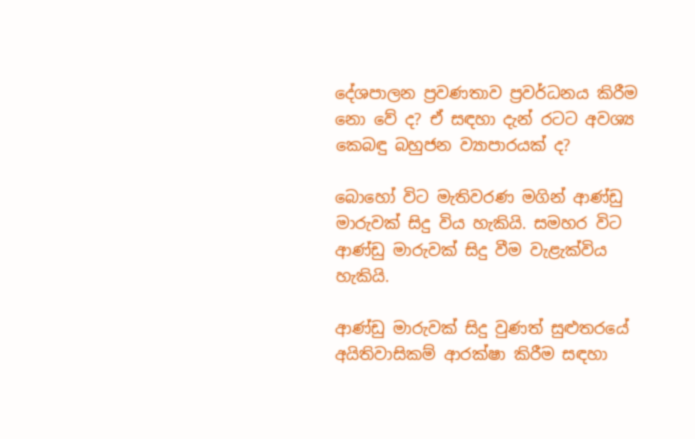දේශපාලන ප්‍රවණතාව ප්‍රවර්ධනය කිරීම නො වේ ද? ඒ සඳහා දැන් රටට අවශ්‍ය කෙබඳු බහුජන ව්‍යාපාරයක් ද?

බොහෝ විට මැතිවරණ මගින් ආණ්ඩු මාරුවක් සිදු විය හැකියි. සමහර විට ආණ්ඩු මාරුවක් සිදු වීම වැළැක්විය හැකියි.

ආණ්ඩු මාරුවක් සිදු වුණත් සුළුතරයේ අයිතිවාසිකම් ආරක්ෂා කිරීම සඳහා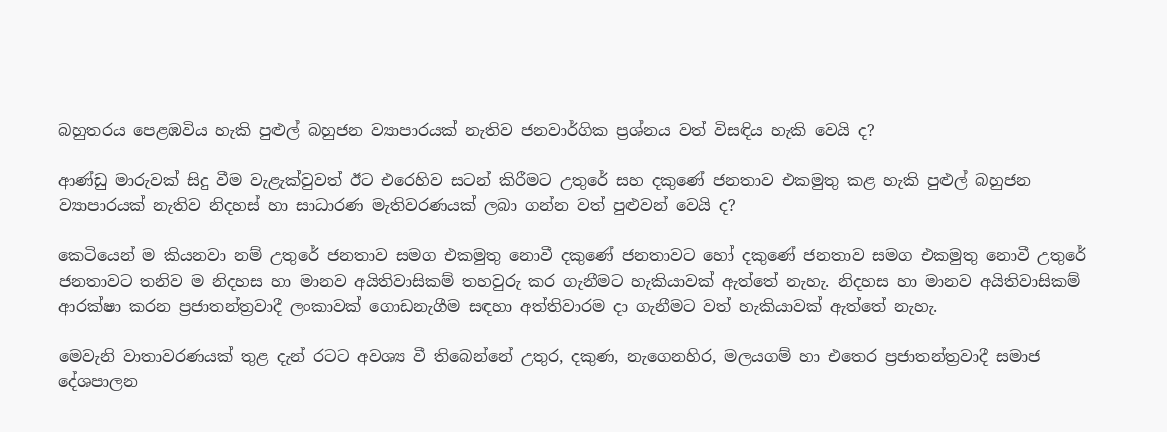බහුතරය පෙළඹවිය හැකි පුළුල් බහුජන ව්‍යාපාරයක් නැතිව ජනවාර්ගික ප්‍රශ්නය වත් විසඳිය හැකි වෙයි ද?

ආණ්ඩු මාරුවක් සිදු වීම වැළැක්වුවත් ඊට එරෙහිව සටන් කිරීමට උතුරේ සහ දකුණේ ජනතාව එකමුතු කළ හැකි පුළුල් බහුජන ව්‍යාපාරයක් නැතිව නිදහස් හා සාධාරණ මැතිවරණයක් ලබා ගන්න වත් පුළුවන් වෙයි ද?

කෙටියෙන් ම කියනවා නම් උතුරේ ජනතාව සමග එකමුතු නොවී දකුණේ ජනතාවට හෝ දකුණේ ජනතාව සමග එකමුතු නොවී උතුරේ ජනතාවට තනිව ම නිදහස හා මානව අයිතිවාසිකම් තහවුරු කර ගැනීමට හැකියාවක් ඇත්තේ නැහැ. නිදහස හා මානව අයිතිවාසිකම් ආරක්ෂා කරන ප්‍රජාතන්ත්‍රවාදී ලංකාවක් ගොඩනැගීම සඳහා අත්තිවාරම දා ගැනීමට වත් හැකියාවක් ඇත්තේ නැහැ.

මෙවැනි වාතාවරණයක් තුළ දැන් රටට අවශ්‍ය වී තිබෙන්නේ උතුර, දකුණ, නැගෙනහිර, මලයගම් හා එතෙර ප්‍රජාතන්ත්‍රවාදී සමාජ දේශපාලන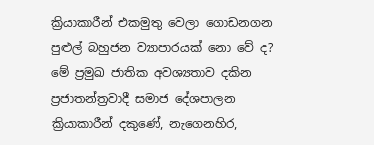ක්‍රියාකාරීන් එකමුතු වෙලා ගොඩනගන පුළුල් බහුජන ව්‍යාපාරයක් නො වේ ද? මේ ප්‍රමුඛ ජාතික අවශ්‍යතාව දකින ප්‍රජාතන්ත්‍රවාදී සමාජ දේශපාලන ක්‍රියාකාරීන් දකුණේ, නැගෙනහිර,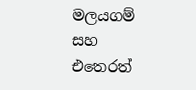මලයගම් සහ එතෙරත්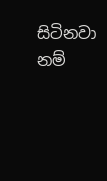සිටිනවා නම්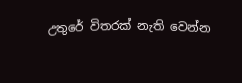උතුරේ විතරක් නැති වෙන්න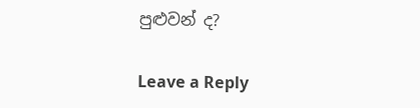පුළුවන් ද?

Leave a Reply